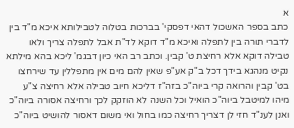א
כתב בספר האשכול דהאי דפסקי' בברכות בטלוה לטבילותא איכא מ"ד בין לדברי תורה בין לתפלה ואיכא מ"ד דוקא לד"ת אבל לתפלה צריך ולאו טבילה דוקא אלא רחיצת ט' קבין. וכתב רב האי כיון דבגמ' ליכא בהא מילתא נקיט מנהגא בידך דכל ב"ק אע"פ שאין להם מים אין מתפללין עד שירחצו בט' קבין והרואה קרי ביוה"כ בזה"ז דליכא חיוב טבילה אלא רחיצה צ"ע מיהו למיטבל ביוה"כ הואיל וכל השנה לא הוזקק לכך ורחיצה אסורה ביוה"כ ואנן לענ"ד חזי לן דצריך רחיצה כמו בחול ואי משום דאסור להושיט ביוה"כ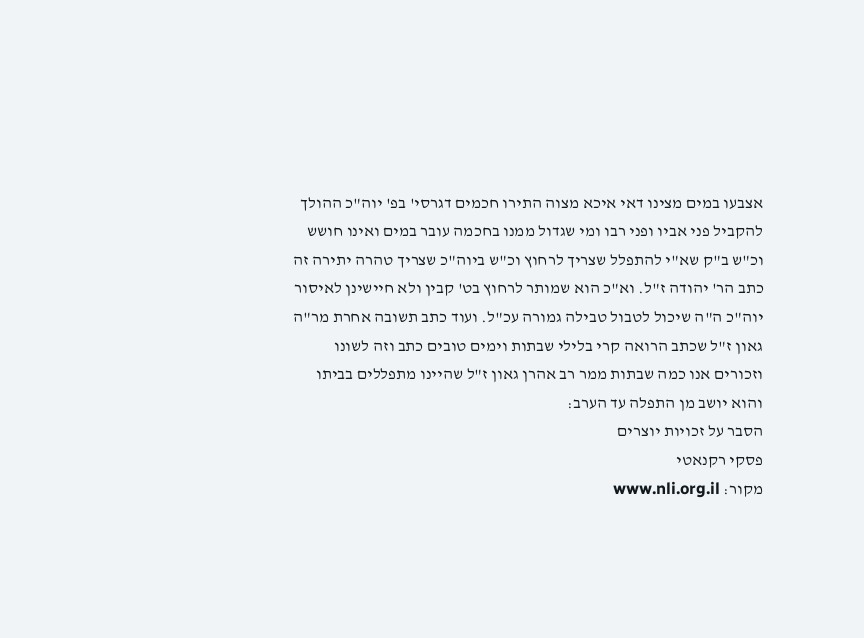אצבעו במים מצינו דאי איכא מצוה התירו חכמים דגרסי' בפ' יוה"כ ההולך להקביל פני אביו ופני רבו ומי שגדול ממנו בחכמה עובר במים ואינו חושש וכ"ש ב"ק שא"י להתפלל שצריך לרחוץ וכ"ש ביוה"כ שצריך טהרה יתירה זה כתב הר' יהודה ז"ל. וא"כ הוא שמותר לרחוץ בט' קבין ולא חיישינן לאיסור יוה"כ ה"ה שיכול לטבול טבילה גמורה עכ"ל. ועוד כתב תשובה אחרת מר"ה גאון ז"ל שכתב הרואה קרי בלילי שבתות וימים טובים כתב וזה לשונו וזכורים אנו כמה שבתות ממר רב אהרן גאון ז"ל שהיינו מתפללים בביתו והוא יושב מן התפלה עד הערב:
הסבר על זכויות יוצרים
פסקי רקנאטי
מקור: www.nli.org.il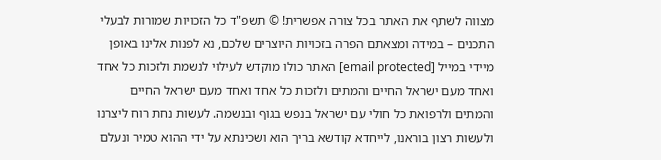מצווה לשתף את האתר בכל צורה אפשרית! © תשפ"ד כל הזכויות שמורות לבעלי התכנים – במידה ומצאתם הפרה בזכויות היוצרים שלכם, נא לפנות אלינו באופן מיידי במייל [email protected] האתר כולו מוקדש לעילוי לנשמת ולזכות כל אחד ואחד מעם ישראל החיים והמתים ולזכות כל אחד ואחד מעם ישראל החיים והמתים ולרפואת כל חולי עם ישראל בנפש בגוף ובנשמה. לעשות נחת רוח ליצרנו ולעשות רצון בוראנו, לייחדא קודשא בריך הוא ושכינתא על ידי ההוא טמיר ונעלם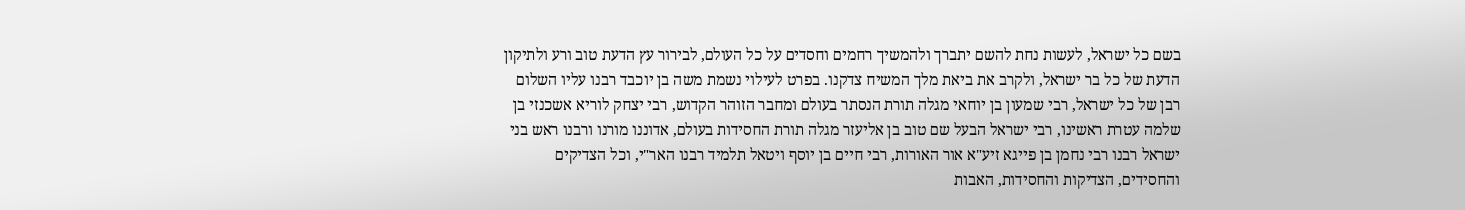בשם כל ישראל, לעשות נחת להשם יתברך ולהמשיך רחמים וחסדים על כל העולם, לבירור עץ הדעת טוב ורע ולתיקון הדעת של כל בר ישראל, ולקרב את ביאת מלך המשיח צדקנו. בפרט לעילוי נשמת משה בן יוכבד רבנו עליו השלום רבן של כל ישראל, רבי שמעון בן יוחאי מגלה תורת הנסתר בעולם ומחבר הזוהר הקדוש, רבי יצחק לוריא אשכנזי בן שלמה עטרת ראשינו, רבי ישראל הבעל שם טוב בן אליעזר מגלה תורת החסידות בעולם, אדוננו מורנו ורבנו ראש בני ישראל רבנו רבי נחמן בן פייגא זיע"א אור האורות, רבי חיים בן יוסף ויטאל תלמיד רבנו האר"י, וכל הצדיקים והחסידים, הצדיקות והחסידות, האבות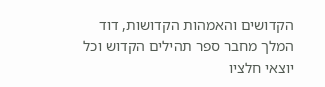הקדושים והאמהות הקדושות, דוד המלך מחבר ספר תהילים הקדוש וכל יוצאי חלציו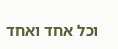וכל אחד ואחד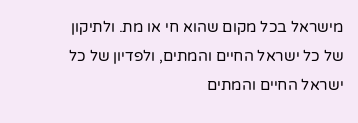מישראל בכל מקום שהוא חי או מת. ולתיקון של כל ישראל החיים והמתים, ולפדיון של כל ישראל החיים והמתים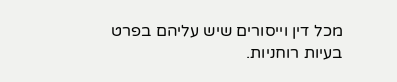מכל דין וייסורים שיש עליהם בפרט בעיות רוחניות.